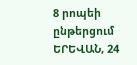8 րոպեի ընթերցում
ԵՐԵՎԱՆ, 24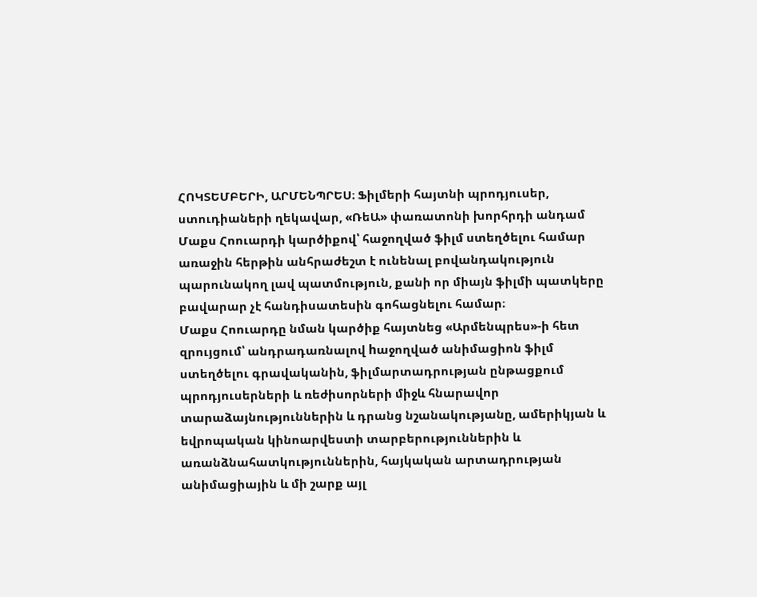ՀՈԿՏԵՄԲԵՐԻ, ԱՐՄԵՆՊՐԵՍ։ Ֆիլմերի հայտնի պրոդյուսեր, ստուդիաների ղեկավար, «ՌեԱ» փառատոնի խորհրդի անդամ Մաքս Հոուարդի կարծիքով՝ հաջողված ֆիլմ ստեղծելու համար առաջին հերթին անհրաժեշտ է ունենալ բովանդակություն պարունակող լավ պատմություն, քանի որ միայն ֆիլմի պատկերը բավարար չէ հանդիսատեսին գոհացնելու համար։
Մաքս Հոուարդը նման կարծիք հայտնեց «Արմենպրես»-ի հետ զրույցում՝ անդրադառնալով hաջողված անիմացիոն ֆիլմ ստեղծելու գրավականին, ֆիլմարտադրության ընթացքում պրոդյուսերների և ռեժիսորների միջև հնարավոր տարաձայնություններին և դրանց նշանակությանը, ամերիկյան և եվրոպական կինոարվեստի տարբերություններին և առանձնահատկություններին, հայկական արտադրության անիմացիային և մի շարք այլ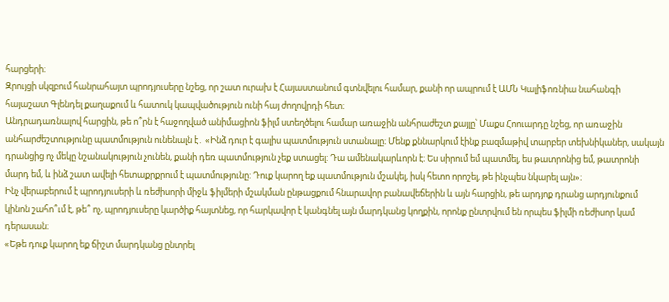հարցերի։
Զրույցի սկզբում հանրահայտ պրոդյուսերը նշեց, որ շատ ուրախ է Հայաստանում գտնվելու համար, քանի որ ապրում է ԱՄՆ Կալիֆոռնիա նահանգի հայաշատ Գլենդել քաղաքում և հատուկ կապվածություն ունի հայ ժողովրդի հետ։
Անդրադառնալով հարցին, թե ո՞րն է հաջողված անիմացիոն ֆիլմ ստեղծելու համար առաջին անհրաժեշտ քայլը՝ Մաքս Հոուարդը նշեց, որ առաջին անհարժեշտությունը պատմություն ունենալն է․ «Ինձ դուր է գալիս պատմություն ստանալը։ Մենք քննարկում էինք բազմաթիվ տարբեր տեխնիկաներ, սակայն դրանցից ոչ մեկը նշանակություն չունեն, քանի դեռ պատմություն չեք ստացել: Դա ամենակարևորն է։ Ես սիրում եմ պատմել, ես թատրոնից եմ, թատրոնի մարդ եմ, և ինձ շատ ավելի հետաքրքրում է պատմությունը: Դուք կարող եք պատմություն մշակել, իսկ հետո որոշել, թե ինչպես նկարել այն»։
Ինչ վերաբերում է պրոդյուսերի և ռեժիսորի միջև ֆիլմերի մշակման ընթացքում հնարավոր բանավեճերին և այն հարցին, թե արդյոք դրանց արդյունքում կինոն շահո՞ւմ է, թե՞ ոչ, պրոդյուսերը կարծիք հայտնեց, որ հարկավոր է կանգնել այն մարդկանց կողքին, որոնք ընտրվում են որպես ֆիլմի ռեժիսոր կամ դերասան։
«Եթե դուք կարող եք ճիշտ մարդկանց ընտրել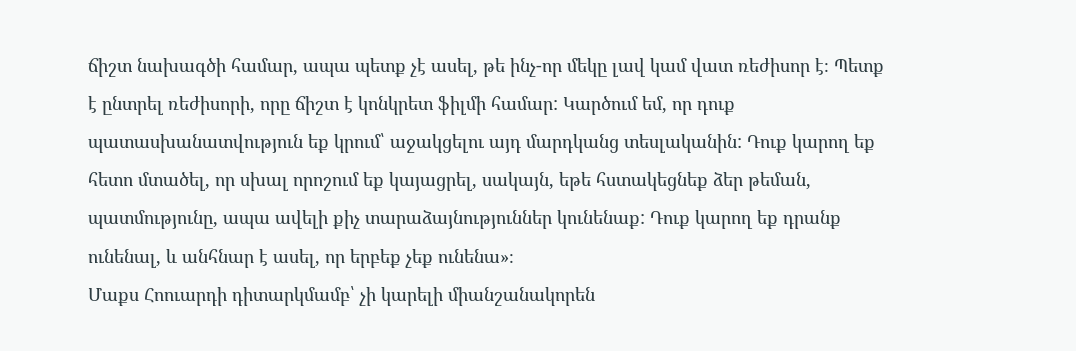ճիշտ նախագծի համար, ապա պետք չէ ասել, թե ինչ-որ մեկը լավ կամ վատ ռեժիսոր է։ Պետք է ընտրել ռեժիսորի, որը ճիշտ է կոնկրետ ֆիլմի համար: Կարծում եմ, որ դուք պատասխանատվություն եք կրում՝ աջակցելու այդ մարդկանց տեսլականին: Դուք կարող եք հետո մտածել, որ սխալ որոշում եք կայացրել, սակայն, եթե հստակեցնեք ձեր թեման, պատմությունը, ապա ավելի քիչ տարաձայնություններ կունենաք: Դուք կարող եք դրանք ունենալ, և անհնար է ասել, որ երբեք չեք ունենա»։
Մաքս Հոուարդի դիտարկմամբ՝ չի կարելի միանշանակորեն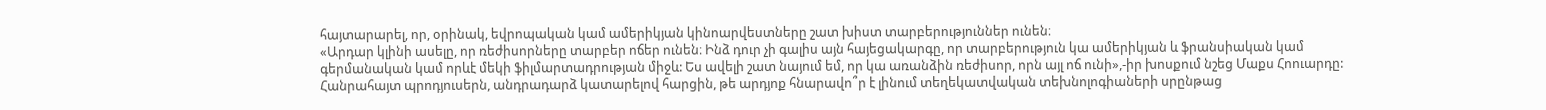հայտարարել, որ, օրինակ, եվրոպական կամ ամերիկյան կինոարվեստները շատ խիստ տարբերություններ ունեն։
«Արդար կլինի ասելը, որ ռեժիսորները տարբեր ոճեր ունեն։ Ինձ դուր չի գալիս այն հայեցակարգը, որ տարբերություն կա ամերիկյան և ֆրանսիական կամ գերմանական կամ որևէ մեկի ֆիլմարտադրության միջև: Ես ավելի շատ նայում եմ, որ կա առանձին ռեժիսոր, որն այլ ոճ ունի»,-իր խոսքում նշեց Մաքս Հոուարդը:
Հանրահայտ պրոդյուսերն, անդրադարձ կատարելով հարցին, թե արդյոք հնարավո՞ր է լինում տեղեկատվական տեխնոլոգիաների սրընթաց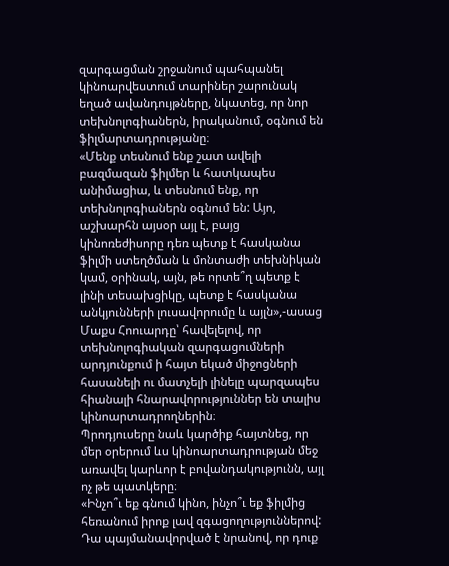զարգացման շրջանում պահպանել կինոարվեստում տարիներ շարունակ եղած ավանդույթները, նկատեց, որ նոր տեխնոլոգիաներն, իրականում, օգնում են ֆիլմարտադրությանը։
«Մենք տեսնում ենք շատ ավելի բազմազան ֆիլմեր և հատկապես անիմացիա, և տեսնում ենք, որ տեխնոլոգիաներն օգնում են: Այո, աշխարհն այսօր այլ է, բայց կինոռեժիսորը դեռ պետք է հասկանա ֆիլմի ստեղծման և մոնտաժի տեխնիկան կամ, օրինակ, այն, թե որտե՞ղ պետք է լինի տեսախցիկը, պետք է հասկանա անկյունների լուսավորումը և այլն»,-ասաց Մաքս Հոուարդը՝ հավելելով, որ տեխնոլոգիական զարգացումների արդյունքում ի հայտ եկած միջոցների հասանելի ու մատչելի լինելը պարզապես հիանալի հնարավորություններ են տալիս կինոարտադրողներին։
Պրոդյուսերը նաև կարծիք հայտնեց, որ մեր օրերում ևս կինոարտադրության մեջ առավել կարևոր է բովանդակությունն, այլ ոչ թե պատկերը։
«Ինչո՞ւ եք գնում կինո, ինչո՞ւ եք ֆիլմից հեռանում իրոք լավ զգացողություններով: Դա պայմանավորված է նրանով, որ դուք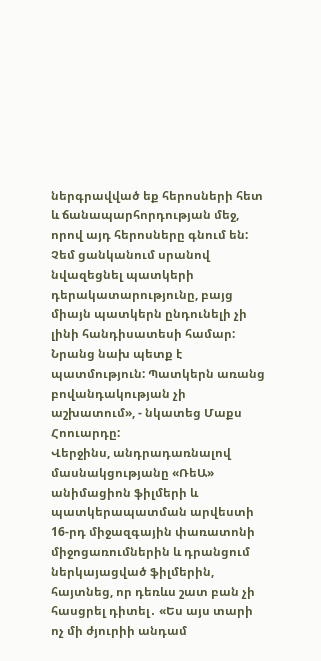ներգրավված եք հերոսների հետ և ճանապարհորդության մեջ, որով այդ հերոսները գնում են: Չեմ ցանկանում սրանով նվազեցնել պատկերի դերակատարությունը, բայց միայն պատկերն ընդունելի չի լինի հանդիսատեսի համար: Նրանց նախ պետք է պատմություն: Պատկերն առանց բովանդակության չի աշխատում», - նկատեց Մաքս Հոուարդը:
Վերջինս, անդրադառնալով մասնակցությանը «ՌեԱ» անիմացիոն ֆիլմերի և պատկերապատման արվեստի 16-րդ միջազգային փառատոնի միջոցառումներին և դրանցում ներկայացված ֆիլմերին, հայտնեց, որ դեռևս շատ բան չի հասցրել դիտել․ «Ես այս տարի ոչ մի ժյուրիի անդամ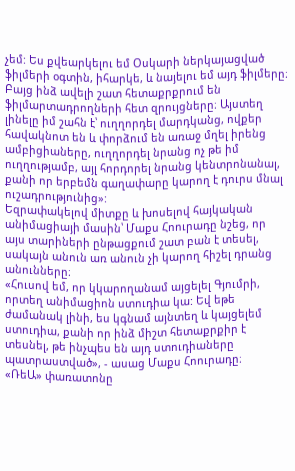չեմ: Ես քվեարկելու եմ Օսկարի ներկայացված ֆիլմերի օգտին, իհարկե, և նայելու եմ այդ ֆիլմերը։ Բայց ինձ ավելի շատ հետաքրքրում են ֆիլմարտադրողների հետ զրույցները։ Այստեղ լինելը իմ շահն է՝ ուղղորդել մարդկանց, ովքեր հավակնոտ են և փորձում են առաջ մղել իրենց ամբիցիաները, ուղղորդել նրանց ոչ թե իմ ուղղությամբ, այլ հորդորել նրանց կենտրոնանալ, քանի որ երբեմն գաղափարը կարող է դուրս մնալ ուշադրությունից»:
Եզրափակելով միտքը և խոսելով հայկական անիմացիայի մասին՝ Մաքս Հոուրադը նշեց, որ այս տարիների ընթացքում շատ բան է տեսել, սակայն անուն առ անուն չի կարող հիշել դրանց անունները։
«Հուսով եմ, որ կկարողանամ այցելել Գյումրի, որտեղ անիմացիոն ստուդիա կա: Եվ եթե ժամանակ լինի, ես կգնամ այնտեղ և կայցելեմ ստուդիա, քանի որ ինձ միշտ հետաքրքիր է տեսնել, թե ինչպես են այդ ստուդիաները պատրաստված», - ասաց Մաքս Հոուրադը։
«ՌեԱ» փառատոնը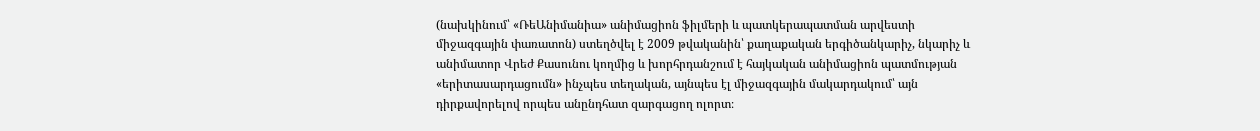(նախկինում՝ «ՌեԱնիմանիա» անիմացիոն ֆիլմերի և պատկերապատման արվեստի միջազգային փառատոն) ստեղծվել է 2009 թվականին՝ քաղաքական երգիծանկարիչ, նկարիչ և անիմատոր Վրեժ Քասունու կողմից և խորհրդանշում է հայկական անիմացիոն պատմության «երիտասարդացումն» ինչպես տեղական, այնպես էլ միջազգային մակարդակում՝ այն դիրքավորելով որպես անընդհատ զարգացող ոլորտ։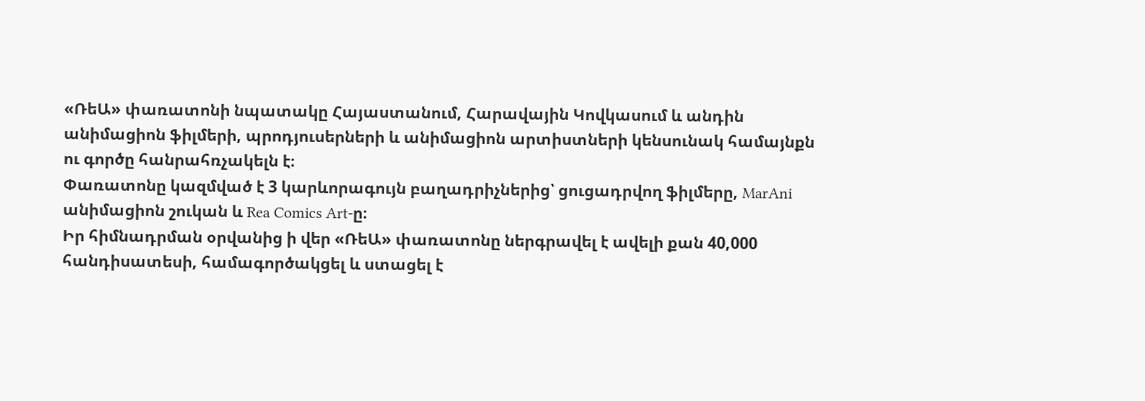«ՌեԱ» փառատոնի նպատակը Հայաստանում, Հարավային Կովկասում և անդին անիմացիոն ֆիլմերի, պրոդյուսերների և անիմացիոն արտիստների կենսունակ համայնքն ու գործը հանրահռչակելն է։
Փառատոնը կազմված է 3 կարևորագույն բաղադրիչներից՝ ցուցադրվող ֆիլմերը, MarAni անիմացիոն շուկան և Rea Comics Art-ը։
Իր հիմնադրման օրվանից ի վեր «ՌեԱ» փառատոնը ներգրավել է ավելի քան 40,000 հանդիսատեսի, համագործակցել և ստացել է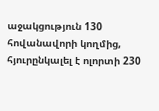աջակցություն 130 հովանավորի կողմից, հյուրընկալել է ոլորտի 230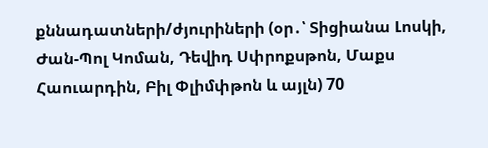քննադատների/ժյուրիների (օր․՝ Տիցիանա Լոսկի, Ժան-Պոլ Կոման, Դեվիդ Սփրոքսթոն, Մաքս Հաուարդին, Բիլ Փլիմփթոն և այլն) 70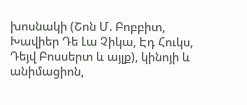խոսնակի (Շոն Մ. Բոբբիտ, Խավիեր Դե Լա Չիկա, Էդ Հուկս, Դեյվ Բոսսերտ և այլք), կինոյի և անիմացիոն,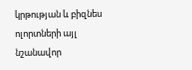կրթության և բիզնես ոլորտների այլ նշանավոր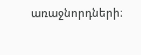առաջնորդների։